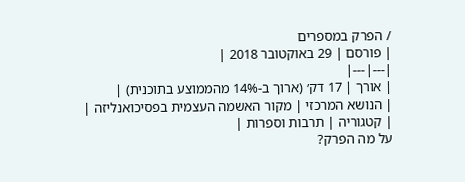/ הפרק במספרים
| פורסם | 29 באוקטובר 2018 |
|---|---|
| אורך | 17 דק׳ (ארוך ב-14% מהממוצע בתוכנית) |
| הנושא המרכזי | מקור האשמה העצמית בפסיכואנליזה |
| קטגוריה | תרבות וספרות |
על מה הפרק?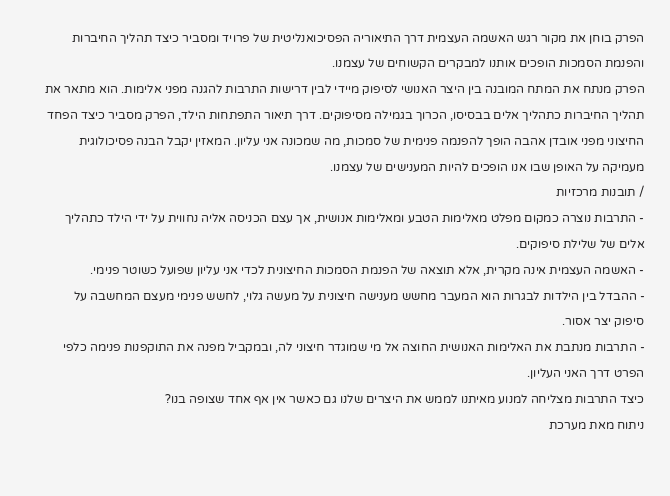הפרק בוחן את מקור רגש האשמה העצמית דרך התיאוריה הפסיכואנליטית של פרויד ומסביר כיצד תהליך החיברות והפנמת הסמכות הופכים אותנו למבקרים הקשוחים של עצמנו.
הפרק מנתח את המתח המובנה בין היצר האנושי לסיפוק מיידי לבין דרישות התרבות להגנה מפני אלימות. הוא מתאר את תהליך החיברות כתהליך אלים בבסיסו, הכרוך בגמילה מסיפוקים. דרך תיאור התפתחות הילד, הפרק מסביר כיצד הפחד החיצוני מפני אובדן אהבה הופך להפנמה פנימית של סמכות, מה שמכונה אני עליון. המאזין יקבל הבנה פסיכולוגית מעמיקה על האופן שבו אנו הופכים להיות המענישים של עצמנו.
/ תובנות מרכזיות
- התרבות נוצרה כמקום מפלט מאלימות הטבע ומאלימות אנושית, אך עצם הכניסה אליה נחווית על ידי הילד כתהליך אלים של שלילת סיפוקים.
- האשמה העצמית אינה מקרית, אלא תוצאה של הפנמת הסמכות החיצונית לכדי אני עליון שפועל כשוטר פנימי.
- ההבדל בין הילדות לבגרות הוא המעבר מחשש מענישה חיצונית על מעשה גלוי, לחשש פנימי מעצם המחשבה על סיפוק יצר אסור.
- התרבות מנתבת את האלימות האנושית החוצה אל מי שמוגדר חיצוני לה, ובמקביל מפנה את התוקפנות פנימה כלפי הפרט דרך האני העליון.
כיצד התרבות מצליחה למנוע מאיתנו לממש את היצרים שלנו גם כאשר אין אף אחד שצופה בנו?
ניתוח מאת מערכת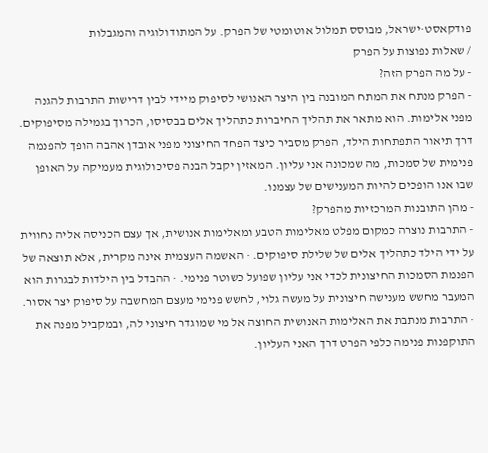פודקאסט·ישראל, מבוסס תמלול אוטומטי של הפרק. על המתודולוגיה והמגבלות
/ שאלות נפוצות על הפרק
- על מה הפרק הזה?
- הפרק מנתח את המתח המובנה בין היצר האנושי לסיפוק מיידי לבין דרישות התרבות להגנה מפני אלימות. הוא מתאר את תהליך החיברות כתהליך אלים בבסיסו, הכרוך בגמילה מסיפוקים. דרך תיאור התפתחות הילד, הפרק מסביר כיצד הפחד החיצוני מפני אובדן אהבה הופך להפנמה פנימית של סמכות, מה שמכונה אני עליון. המאזין יקבל הבנה פסיכולוגית מעמיקה על האופן שבו אנו הופכים להיות המענישים של עצמנו.
- מהן התובנות המרכזיות מהפרק?
- התרבות נוצרה כמקום מפלט מאלימות הטבע ומאלימות אנושית, אך עצם הכניסה אליה נחווית על ידי הילד כתהליך אלים של שלילת סיפוקים. · האשמה העצמית אינה מקרית, אלא תוצאה של הפנמת הסמכות החיצונית לכדי אני עליון שפועל כשוטר פנימי. · ההבדל בין הילדות לבגרות הוא המעבר מחשש מענישה חיצונית על מעשה גלוי, לחשש פנימי מעצם המחשבה על סיפוק יצר אסור. · התרבות מנתבת את האלימות האנושית החוצה אל מי שמוגדר חיצוני לה, ובמקביל מפנה את התוקפנות פנימה כלפי הפרט דרך האני העליון.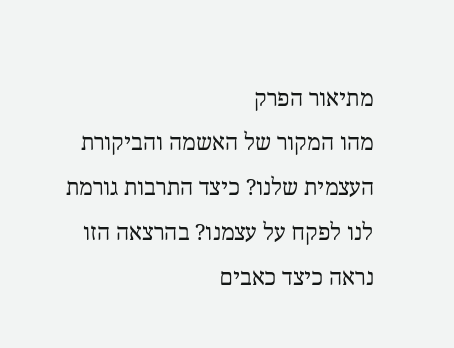מתיאור הפרק
מהו המקור של האשמה והביקורת העצמית שלנו? כיצד התרבות גורמת לנו לפקח על עצמנו? בהרצאה הזו נראה כיצד כאבים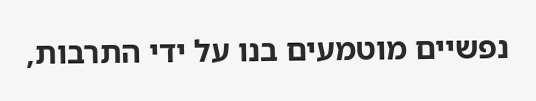נפשיים מוטמעים בנו על ידי התרבות,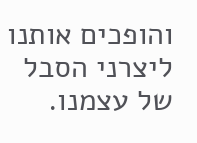והופכים אותנו ליצרני הסבל של עצמנו.